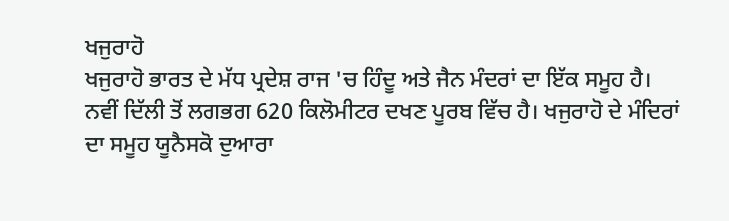ਖਜੁਰਾਹੋ
ਖਜੁਰਾਹੋ ਭਾਰਤ ਦੇ ਮੱਧ ਪ੍ਰਦੇਸ਼ ਰਾਜ 'ਚ ਹਿੰਦੂ ਅਤੇ ਜੈਨ ਮੰਦਰਾਂ ਦਾ ਇੱਕ ਸਮੂਹ ਹੈ। ਨਵੀਂ ਦਿੱਲੀ ਤੋਂ ਲਗਭਗ 620 ਕਿਲੋਮੀਟਰ ਦਖਣ ਪੂਰਬ ਵਿੱਚ ਹੈ। ਖਜੁਰਾਹੋ ਦੇ ਮੰਦਿਰਾਂ ਦਾ ਸਮੂਹ ਯੂਨੈਸਕੋ ਦੁਆਰਾ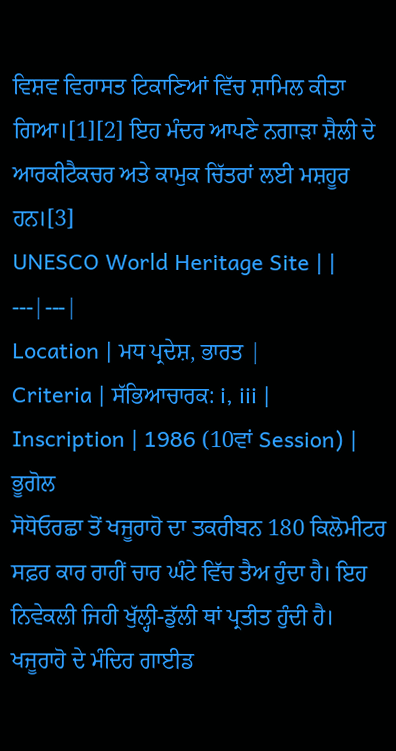ਵਿਸ਼ਵ ਵਿਰਾਸਤ ਟਿਕਾਣਿਆਂ ਵਿੱਚ ਸ਼ਾਮਿਲ ਕੀਤਾ ਗਿਆ।[1][2] ਇਹ ਮੰਦਰ ਆਪਣੇ ਨਗਾੜਾ ਸ਼ੈਲੀ ਦੇ ਆਰਕੀਟੈਕਚਰ ਅਤੇ ਕਾਮੁਕ ਚਿੱਤਰਾਂ ਲਈ ਮਸ਼ਹੂਰ ਹਨ।[3]
UNESCO World Heritage Site | |
---|---|
Location | ਮਧ ਪ੍ਰਦੇਸ਼, ਭਾਰਤ |
Criteria | ਸੱਭਿਆਚਾਰਕ: i, iii |
Inscription | 1986 (10ਵਾਂ Session) |
ਭੂਗੋਲ
ਸੋਧੋਓਰਛਾ ਤੋਂ ਖਜੂਰਾਹੋ ਦਾ ਤਕਰੀਬਨ 180 ਕਿਲੋਮੀਟਰ ਸਫ਼ਰ ਕਾਰ ਰਾਹੀਂ ਚਾਰ ਘੰਟੇ ਵਿੱਚ ਤੈਅ ਹੁੰਦਾ ਹੈ। ਇਹ ਨਿਵੇਕਲੀ ਜਿਹੀ ਖੁੱਲ੍ਹੀ-ਡੁੱਲੀ ਥਾਂ ਪ੍ਰਤੀਤ ਹੁੰਦੀ ਹੈ। ਖਜੂਰਾਹੋ ਦੇ ਮੰਦਿਰ ਗਾਈਡ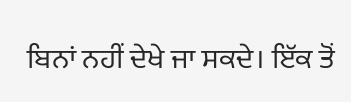ਬਿਨਾਂ ਨਹੀਂ ਦੇਖੇ ਜਾ ਸਕਦੇ। ਇੱਕ ਤੋਂ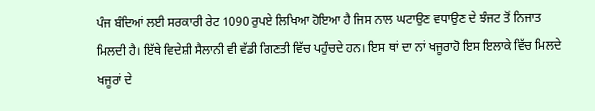ਪੰਜ ਬੰਦਿਆਂ ਲਈ ਸਰਕਾਰੀ ਰੇਟ 1090 ਰੁਪਏ ਲਿਖਿਆ ਹੋਇਆ ਹੈ ਜਿਸ ਨਾਲ ਘਟਾਉਣ ਵਧਾਉਣ ਦੇ ਝੰਜਟ ਤੋਂ ਨਿਜਾਤ ਮਿਲਦੀ ਹੈ। ਇੱਥੇ ਵਿਦੇਸ਼ੀ ਸੈਲਾਨੀ ਵੀ ਵੱਡੀ ਗਿਣਤੀ ਵਿੱਚ ਪਹੁੰਚਦੇ ਹਨ। ਇਸ ਥਾਂ ਦਾ ਨਾਂ ਖਜੂਰਾਹੋ ਇਸ ਇਲਾਕੇ ਵਿੱਚ ਮਿਲਦੇ ਖਜੂਰਾਂ ਦੇ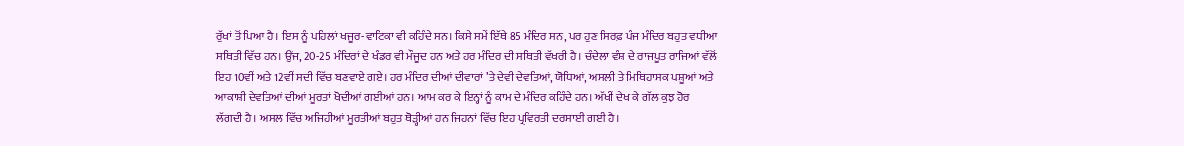ਰੁੱਖਾਂ ਤੋਂ ਪਿਆ ਹੈ। ਇਸ ਨੂੰ ਪਹਿਲਾਂ ਖਜੂਰ-ਵਾਟਿਕਾ ਵੀ ਕਹਿੰਦੇ ਸਨ। ਕਿਸੇ ਸਮੇਂ ਇੱਥੇ 85 ਮੰਦਿਰ ਸਨ, ਪਰ ਹੁਣ ਸਿਰਫ਼ ਪੰਜ ਮੰਦਿਰ ਬਹੁਤ ਵਧੀਆ ਸਥਿਤੀ ਵਿੱਚ ਹਨ। ਉਂਜ, 20-25 ਮੰਦਿਰਾਂ ਦੇ ਖੰਡਰ ਵੀ ਮੌਜੂਦ ਹਨ ਅਤੇ ਹਰ ਮੰਦਿਰ ਦੀ ਸਥਿਤੀ ਵੱਖਰੀ ਹੈ। ਚੰਦੇਲਾ ਵੰਸ਼ ਦੇ ਰਾਜਪੂਤ ਰਾਜਿਆਂ ਵੱਲੋਂ ਇਹ 10ਵੀਂ ਅਤੇ 12ਵੀਂ ਸਦੀ ਵਿੱਚ ਬਣਵਾਏ ਗਏ। ਹਰ ਮੰਦਿਰ ਦੀਆਂ ਦੀਵਾਰਾਂ ’ਤੇ ਦੇਵੀ ਦੇਵਤਿਆਂ, ਯੋਧਿਆਂ, ਅਸਲੀ ਤੇ ਮਿਥਿਹਾਸਕ ਪਸ਼ੂਆਂ ਅਤੇ ਆਕਾਸ਼ੀ ਦੇਵਤਿਆਂ ਦੀਆਂ ਮੂਰਤਾਂ ਖੋਦੀਆਂ ਗਈਆਂ ਹਨ। ਆਮ ਕਰ ਕੇ ਇਨ੍ਹਾਂ ਨੂੰ ਕਾਮ ਦੇ ਮੰਦਿਰ ਕਹਿੰਦੇ ਹਨ। ਅੱਖੀਂ ਦੇਖ ਕੇ ਗੱਲ ਕੁਝ ਹੋਰ ਲੱਗਦੀ ਹੈ। ਅਸਲ ਵਿੱਚ ਅਜਿਹੀਆਂ ਮੂਰਤੀਆਂ ਬਹੁਤ ਥੋੜ੍ਹੀਆਂ ਹਨ ਜਿਹਨਾਂ ਵਿੱਚ ਇਹ ਪ੍ਰਵਿਰਤੀ ਦਰਸਾਈ ਗਈ ਹੈ।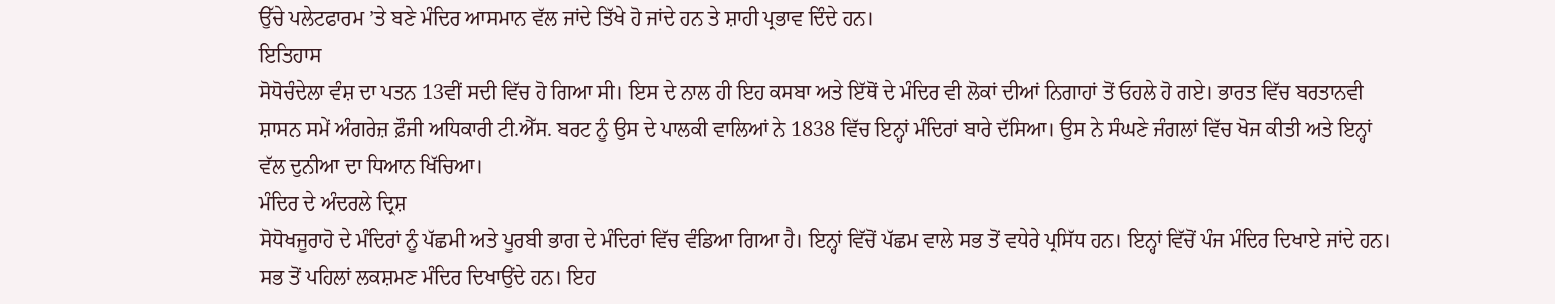ਉੱਚੇ ਪਲੇਟਫਾਰਮ ’ਤੇ ਬਣੇ ਮੰਦਿਰ ਆਸਮਾਨ ਵੱਲ ਜਾਂਦੇ ਤਿੱਖੇ ਹੋ ਜਾਂਦੇ ਹਨ ਤੇ ਸ਼ਾਹੀ ਪ੍ਰਭਾਵ ਦਿੰਦੇ ਹਨ।
ਇਤਿਹਾਸ
ਸੋਧੋਚੰਦੇਲਾ ਵੰਸ਼ ਦਾ ਪਤਨ 13ਵੀਂ ਸਦੀ ਵਿੱਚ ਹੋ ਗਿਆ ਸੀ। ਇਸ ਦੇ ਨਾਲ ਹੀ ਇਹ ਕਸਬਾ ਅਤੇ ਇੱਥੋਂ ਦੇ ਮੰਦਿਰ ਵੀ ਲੋਕਾਂ ਦੀਆਂ ਨਿਗਾਹਾਂ ਤੋਂ ਓਹਲੇ ਹੋ ਗਏ। ਭਾਰਤ ਵਿੱਚ ਬਰਤਾਨਵੀ ਸ਼ਾਸਨ ਸਮੇਂ ਅੰਗਰੇਜ਼ ਫ਼ੌਜੀ ਅਧਿਕਾਰੀ ਟੀ.ਐੱਸ. ਬਰਟ ਨੂੰ ਉਸ ਦੇ ਪਾਲਕੀ ਵਾਲਿਆਂ ਨੇ 1838 ਵਿੱਚ ਇਨ੍ਹਾਂ ਮੰਦਿਰਾਂ ਬਾਰੇ ਦੱਸਿਆ। ਉਸ ਨੇ ਸੰਘਣੇ ਜੰਗਲਾਂ ਵਿੱਚ ਖੋਜ ਕੀਤੀ ਅਤੇ ਇਨ੍ਹਾਂ ਵੱਲ ਦੁਨੀਆ ਦਾ ਧਿਆਨ ਖਿੱਚਿਆ।
ਮੰਦਿਰ ਦੇ ਅੰਦਰਲੇ ਦ੍ਰਿਸ਼
ਸੋਧੋਖਜੂਰਾਹੋ ਦੇ ਮੰਦਿਰਾਂ ਨੂੰ ਪੱਛਮੀ ਅਤੇ ਪੂਰਬੀ ਭਾਗ ਦੇ ਮੰਦਿਰਾਂ ਵਿੱਚ ਵੰਡਿਆ ਗਿਆ ਹੈ। ਇਨ੍ਹਾਂ ਵਿੱਚੋਂ ਪੱਛਮ ਵਾਲੇ ਸਭ ਤੋਂ ਵਧੇਰੇ ਪ੍ਰਸਿੱਧ ਹਨ। ਇਨ੍ਹਾਂ ਵਿੱਚੋਂ ਪੰਜ ਮੰਦਿਰ ਦਿਖਾਏ ਜਾਂਦੇ ਹਨ। ਸਭ ਤੋਂ ਪਹਿਲਾਂ ਲਕਸ਼ਮਣ ਮੰਦਿਰ ਦਿਖਾਉਂਦੇ ਹਨ। ਇਹ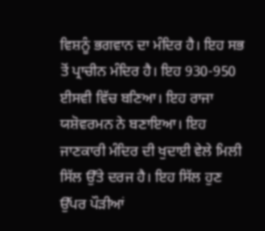ਵਿਸ਼ਨੂੰ ਭਗਵਾਨ ਦਾ ਮੰਦਿਰ ਹੈ। ਇਹ ਸਭ ਤੋਂ ਪ੍ਰਾਚੀਨ ਮੰਦਿਰ ਹੈ। ਇਹ 930-950 ਈਸਵੀ ਵਿੱਚ ਬਣਿਆ। ਇਹ ਰਾਜਾ ਯਸ਼ੋਵਰਮਨ ਨੇ ਬਣਾਇਆ। ਇਹ ਜਾਣਕਾਰੀ ਮੰਦਿਰ ਦੀ ਖੁਦਾਈ ਵੇਲੇ ਮਿਲੀ ਸਿੱਲ ਉੱਤੇ ਦਰਜ ਹੈ। ਇਹ ਸਿੱਲ ਹੁਣ ਉੱਪਰ ਪੌੜੀਆਂ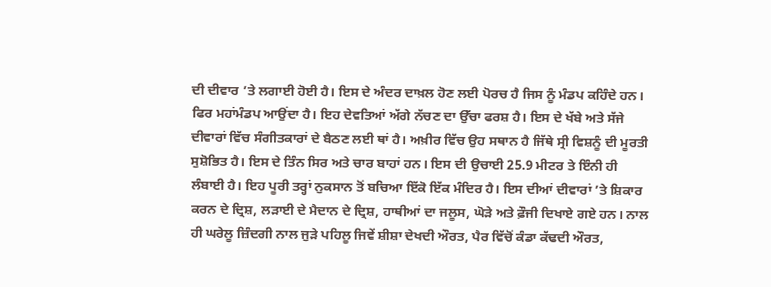ਦੀ ਦੀਵਾਰ ’ਤੇ ਲਗਾਈ ਹੋਈ ਹੈ। ਇਸ ਦੇ ਅੰਦਰ ਦਾਖ਼ਲ ਹੋਣ ਲਈ ਪੋਰਚ ਹੈ ਜਿਸ ਨੂੰ ਮੰਡਪ ਕਹਿੰਦੇ ਹਨ। ਫਿਰ ਮਹਾਂਮੰਡਪ ਆਉਂਦਾ ਹੈ। ਇਹ ਦੇਵਤਿਆਂ ਅੱਗੇ ਨੱਚਣ ਦਾ ਉੱਚਾ ਫਰਸ਼ ਹੈ। ਇਸ ਦੇ ਖੱਬੇ ਅਤੇ ਸੱਜੇ ਦੀਵਾਰਾਂ ਵਿੱਚ ਸੰਗੀਤਕਾਰਾਂ ਦੇ ਬੈਠਣ ਲਈ ਥਾਂ ਹੈ। ਅਖ਼ੀਰ ਵਿੱਚ ਉਹ ਸਥਾਨ ਹੈ ਜਿੱਥੇ ਸ੍ਰੀ ਵਿਸ਼ਨੂੰ ਦੀ ਮੂਰਤੀ ਸੁਸ਼ੋਭਿਤ ਹੈ। ਇਸ ਦੇ ਤਿੰਨ ਸਿਰ ਅਤੇ ਚਾਰ ਬਾਹਾਂ ਹਨ। ਇਸ ਦੀ ਉਚਾਈ 25.9 ਮੀਟਰ ਤੇ ਇੰਨੀ ਹੀ ਲੰਬਾਈ ਹੈ। ਇਹ ਪੂਰੀ ਤਰ੍ਹਾਂ ਨੁਕਸਾਨ ਤੋਂ ਬਚਿਆ ਇੱਕੋ ਇੱਕ ਮੰਦਿਰ ਹੈ। ਇਸ ਦੀਆਂ ਦੀਵਾਰਾਂ ’ਤੇ ਸ਼ਿਕਾਰ ਕਰਨ ਦੇ ਦ੍ਰਿਸ਼, ਲੜਾਈ ਦੇ ਮੈਦਾਨ ਦੇ ਦ੍ਰਿਸ਼, ਹਾਥੀਆਂ ਦਾ ਜਲੂਸ, ਘੋੜੇ ਅਤੇ ਫ਼ੌਜੀ ਦਿਖਾਏ ਗਏ ਹਨ। ਨਾਲ ਹੀ ਘਰੇਲੂ ਜ਼ਿੰਦਗੀ ਨਾਲ ਜੁੜੇ ਪਹਿਲੂ ਜਿਵੇਂ ਸ਼ੀਸ਼ਾ ਦੇਖਦੀ ਔਰਤ, ਪੈਰ ਵਿੱਚੋਂ ਕੰਡਾ ਕੱਢਦੀ ਔਰਤ,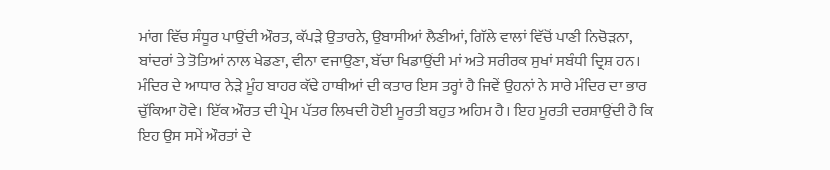ਮਾਂਗ ਵਿੱਚ ਸੰਧੂਰ ਪਾਉਂਦੀ ਔਰਤ, ਕੱਪੜੇ ਉਤਾਰਨੇ, ਉਬਾਸੀਆਂ ਲੈਣੀਆਂ, ਗਿੱਲੇ ਵਾਲਾਂ ਵਿੱਚੋਂ ਪਾਣੀ ਨਿਚੋੜਨਾ, ਬਾਂਦਰਾਂ ਤੇ ਤੋਤਿਆਂ ਨਾਲ ਖੇਡਣਾ, ਵੀਨਾ ਵਜਾਉਣਾ, ਬੱਚਾ ਖਿਡਾਉਂਦੀ ਮਾਂ ਅਤੇ ਸਰੀਰਕ ਸੁਖਾਂ ਸਬੰਧੀ ਦ੍ਰਿਸ਼ ਹਨ। ਮੰਦਿਰ ਦੇ ਆਧਾਰ ਨੇੜੇ ਮੂੰਹ ਬਾਹਰ ਕੱਢੇ ਹਾਥੀਆਂ ਦੀ ਕਤਾਰ ਇਸ ਤਰ੍ਹਾਂ ਹੈ ਜਿਵੇਂ ਉਹਨਾਂ ਨੇ ਸਾਰੇ ਮੰਦਿਰ ਦਾ ਭਾਰ ਚੁੱਕਿਆ ਹੋਵੇ। ਇੱਕ ਔਰਤ ਦੀ ਪ੍ਰੇਮ ਪੱਤਰ ਲਿਖਦੀ ਹੋਈ ਮੂਰਤੀ ਬਹੁਤ ਅਹਿਮ ਹੈ। ਇਹ ਮੂਰਤੀ ਦਰਸ਼ਾਉਂਦੀ ਹੈ ਕਿ ਇਹ ਉਸ ਸਮੇਂ ਔਰਤਾਂ ਦੇ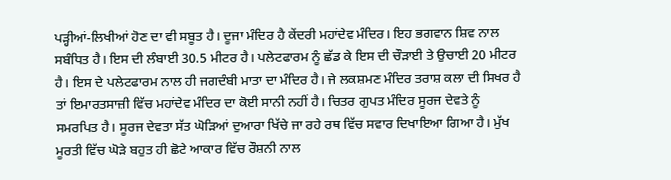ਪੜ੍ਹੀਆਂ-ਲਿਖੀਆਂ ਹੋਣ ਦਾ ਵੀ ਸਬੂਤ ਹੈ। ਦੂਜਾ ਮੰਦਿਰ ਹੈ ਕੇਂਦਰੀ ਮਹਾਂਦੇਵ ਮੰਦਿਰ। ਇਹ ਭਗਵਾਨ ਸ਼ਿਵ ਨਾਲ ਸਬੰਧਿਤ ਹੈ। ਇਸ ਦੀ ਲੰਬਾਈ 30.5 ਮੀਟਰ ਹੈ। ਪਲੇਟਫਾਰਮ ਨੂੰ ਛੱਡ ਕੇ ਇਸ ਦੀ ਚੌੜਾਈ ਤੇ ਉਚਾਈ 20 ਮੀਟਰ ਹੈ। ਇਸ ਦੇ ਪਲੇਟਫਾਰਮ ਨਾਲ ਹੀ ਜਗਦੰਬੀ ਮਾਤਾ ਦਾ ਮੰਦਿਰ ਹੈ। ਜੇ ਲਕਸ਼ਮਣ ਮੰਦਿਰ ਤਰਾਸ਼ ਕਲਾ ਦੀ ਸਿਖਰ ਹੈ ਤਾਂ ਇਮਾਰਤਸਾਜ਼ੀ ਵਿੱਚ ਮਹਾਂਦੇਵ ਮੰਦਿਰ ਦਾ ਕੋਈ ਸਾਨੀ ਨਹੀਂ ਹੈ। ਚਿਤਰ ਗੁਪਤ ਮੰਦਿਰ ਸੂਰਜ ਦੇਵਤੇ ਨੂੰ ਸਮਰਪਿਤ ਹੈ। ਸੂਰਜ ਦੇਵਤਾ ਸੱਤ ਘੋੜਿਆਂ ਦੁਆਰਾ ਖਿੱਚੇ ਜਾ ਰਹੇ ਰਥ ਵਿੱਚ ਸਵਾਰ ਦਿਖਾਇਆ ਗਿਆ ਹੈ। ਮੁੱਖ ਮੂਰਤੀ ਵਿੱਚ ਘੋਡ਼ੇ ਬਹੁਤ ਹੀ ਛੋਟੇ ਆਕਾਰ ਵਿੱਚ ਰੌਸ਼ਨੀ ਨਾਲ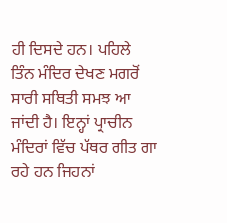ਹੀ ਦਿਸਦੇ ਹਨ। ਪਹਿਲੇ ਤਿੰਨ ਮੰਦਿਰ ਦੇਖਣ ਮਗਰੋਂ ਸਾਰੀ ਸਥਿਤੀ ਸਮਝ ਆ ਜਾਂਦੀ ਹੈ। ਇਨ੍ਹਾਂ ਪ੍ਰਾਚੀਨ ਮੰਦਿਰਾਂ ਵਿੱਚ ਪੱਥਰ ਗੀਤ ਗਾ ਰਹੇ ਹਨ ਜਿਹਨਾਂ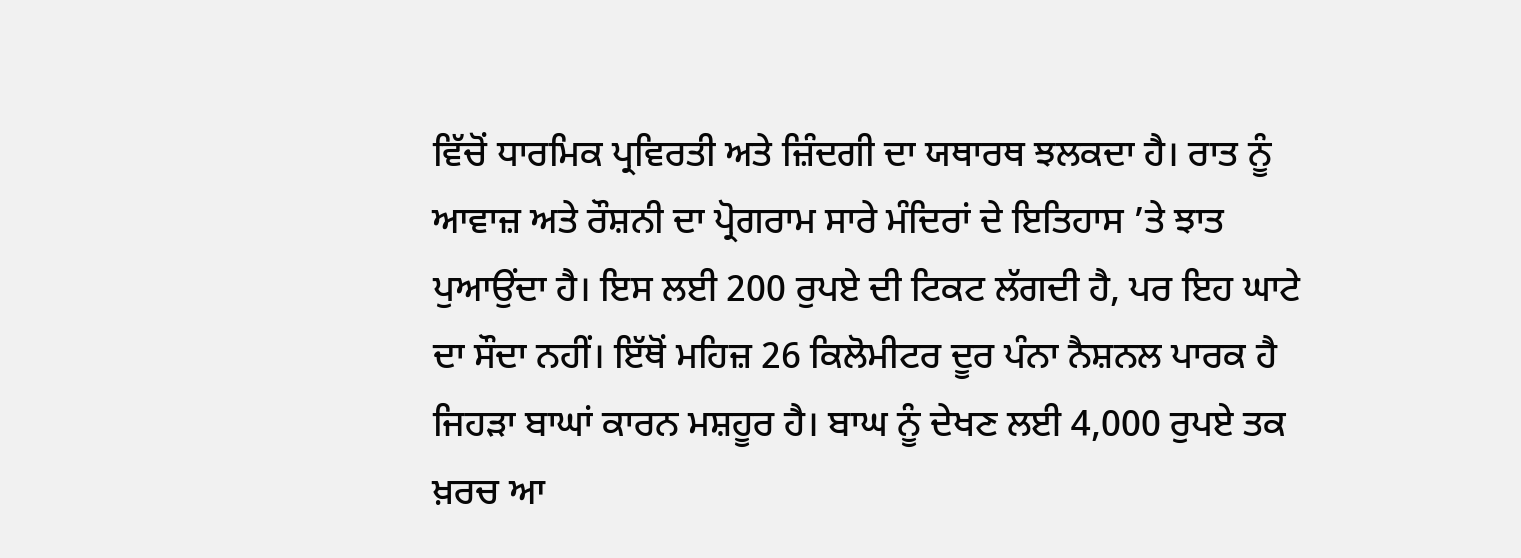ਵਿੱਚੋਂ ਧਾਰਮਿਕ ਪ੍ਰਵਿਰਤੀ ਅਤੇ ਜ਼ਿੰਦਗੀ ਦਾ ਯਥਾਰਥ ਝਲਕਦਾ ਹੈ। ਰਾਤ ਨੂੰ ਆਵਾਜ਼ ਅਤੇ ਰੌਸ਼ਨੀ ਦਾ ਪ੍ਰੋਗਰਾਮ ਸਾਰੇ ਮੰਦਿਰਾਂ ਦੇ ਇਤਿਹਾਸ ’ਤੇ ਝਾਤ ਪੁਆਉਂਦਾ ਹੈ। ਇਸ ਲਈ 200 ਰੁਪਏ ਦੀ ਟਿਕਟ ਲੱਗਦੀ ਹੈ, ਪਰ ਇਹ ਘਾਟੇ ਦਾ ਸੌਦਾ ਨਹੀਂ। ਇੱਥੋਂ ਮਹਿਜ਼ 26 ਕਿਲੋਮੀਟਰ ਦੂਰ ਪੰਨਾ ਨੈਸ਼ਨਲ ਪਾਰਕ ਹੈ ਜਿਹੜਾ ਬਾਘਾਂ ਕਾਰਨ ਮਸ਼ਹੂਰ ਹੈ। ਬਾਘ ਨੂੰ ਦੇਖਣ ਲਈ 4,000 ਰੁਪਏ ਤਕ ਖ਼ਰਚ ਆ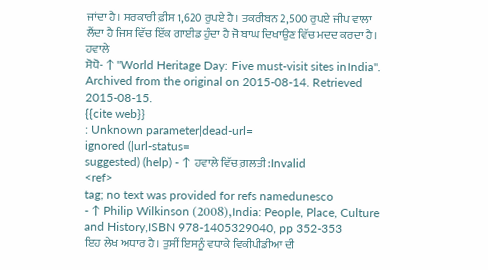ਜਾਂਦਾ ਹੈ। ਸਰਕਾਰੀ ਫ਼ੀਸ 1,620 ਰੁਪਏ ਹੈ। ਤਕਰੀਬਨ 2,500 ਰੁਪਏ ਜੀਪ ਵਾਲਾ ਲੈਂਦਾ ਹੈ ਜਿਸ ਵਿੱਚ ਇੱਕ ਗਾਈਡ ਹੁੰਦਾ ਹੈ ਜੋ ਬਾਘ ਦਿਖਾਉਣ ਵਿੱਚ ਮਦਦ ਕਰਦਾ ਹੈ।
ਹਵਾਲੇ
ਸੋਧੋ- ↑ "World Heritage Day: Five must-visit sites in।ndia". Archived from the original on 2015-08-14. Retrieved 2015-08-15.
{{cite web}}
: Unknown parameter|dead-url=
ignored (|url-status=
suggested) (help) - ↑ ਹਵਾਲੇ ਵਿੱਚ ਗ਼ਲਤੀ:Invalid
<ref>
tag; no text was provided for refs namedunesco
- ↑ Philip Wilkinson (2008),।ndia: People, Place, Culture and History,।SBN 978-1405329040, pp 352-353
ਇਹ ਲੇਖ ਅਧਾਰ ਹੈ। ਤੁਸੀਂ ਇਸਨੂੰ ਵਧਾਕੇ ਵਿਕੀਪੀਡੀਆ ਦੀ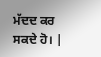ਮੱਦਦ ਕਰ ਸਕਦੇ ਹੋ। |